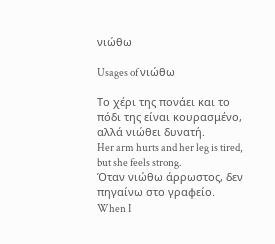νιώθω

Usages of νιώθω

Το χέρι της πονάει και το πόδι της είναι κουρασμένο, αλλά νιώθει δυνατή.
Her arm hurts and her leg is tired, but she feels strong.
Όταν νιώθω άρρωστος, δεν πηγαίνω στο γραφείο.
When I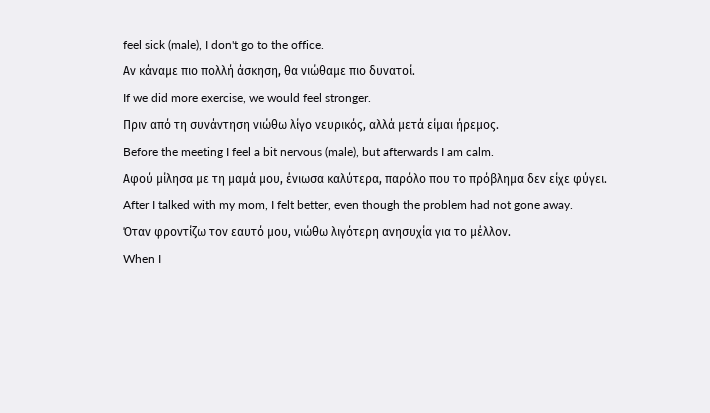feel sick (male), I don't go to the office.
Αν κάναμε πιο πολλή άσκηση, θα νιώθαμε πιο δυνατοί.
If we did more exercise, we would feel stronger.
Πριν από τη συνάντηση νιώθω λίγο νευρικός, αλλά μετά είμαι ήρεμος.
Before the meeting I feel a bit nervous (male), but afterwards I am calm.
Αφού μίλησα με τη μαμά μου, ένιωσα καλύτερα, παρόλο που το πρόβλημα δεν είχε φύγει.
After I talked with my mom, I felt better, even though the problem had not gone away.
Όταν φροντίζω τον εαυτό μου, νιώθω λιγότερη ανησυχία για το μέλλον.
When I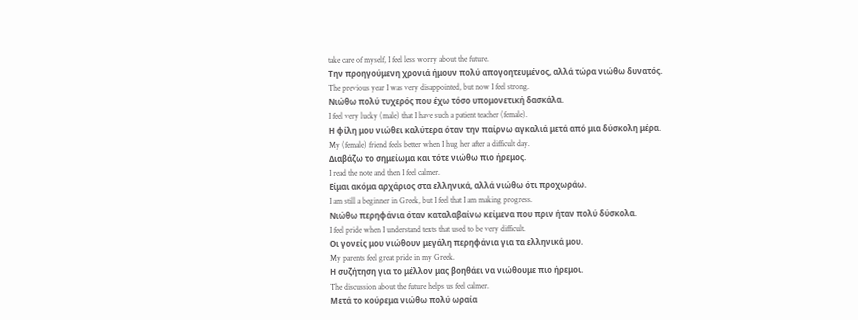take care of myself, I feel less worry about the future.
Την προηγούμενη χρονιά ήμουν πολύ απογοητευμένος, αλλά τώρα νιώθω δυνατός.
The previous year I was very disappointed, but now I feel strong.
Νιώθω πολύ τυχερός που έχω τόσο υπομονετική δασκάλα.
I feel very lucky (male) that I have such a patient teacher (female).
Η φίλη μου νιώθει καλύτερα όταν την παίρνω αγκαλιά μετά από μια δύσκολη μέρα.
My (female) friend feels better when I hug her after a difficult day.
Διαβάζω το σημείωμα και τότε νιώθω πιο ήρεμος.
I read the note and then I feel calmer.
Είμαι ακόμα αρχάριος στα ελληνικά, αλλά νιώθω ότι προχωράω.
I am still a beginner in Greek, but I feel that I am making progress.
Νιώθω περηφάνια όταν καταλαβαίνω κείμενα που πριν ήταν πολύ δύσκολα.
I feel pride when I understand texts that used to be very difficult.
Οι γονείς μου νιώθουν μεγάλη περηφάνια για τα ελληνικά μου.
My parents feel great pride in my Greek.
Η συζήτηση για το μέλλον μας βοηθάει να νιώθουμε πιο ήρεμοι.
The discussion about the future helps us feel calmer.
Μετά το κούρεμα νιώθω πολύ ωραία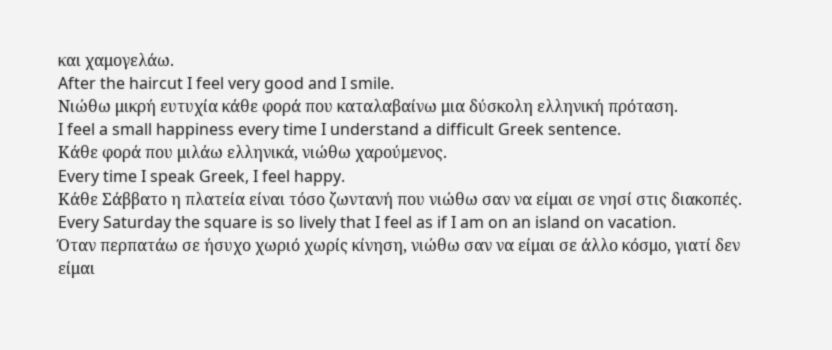και χαμογελάω.
After the haircut I feel very good and I smile.
Νιώθω μικρή ευτυχία κάθε φορά που καταλαβαίνω μια δύσκολη ελληνική πρόταση.
I feel a small happiness every time I understand a difficult Greek sentence.
Κάθε φορά που μιλάω ελληνικά, νιώθω χαρούμενος.
Every time I speak Greek, I feel happy.
Κάθε Σάββατο η πλατεία είναι τόσο ζωντανή που νιώθω σαν να είμαι σε νησί στις διακοπές.
Every Saturday the square is so lively that I feel as if I am on an island on vacation.
Όταν περπατάω σε ήσυχο χωριό χωρίς κίνηση, νιώθω σαν να είμαι σε άλλο κόσμο, γιατί δεν είμαι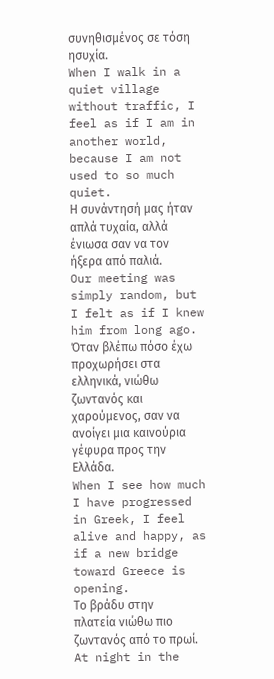συνηθισμένος σε τόση ησυχία.
When I walk in a quiet village without traffic, I feel as if I am in another world, because I am not used to so much quiet.
Η συνάντησή μας ήταν απλά τυχαία, αλλά ένιωσα σαν να τον ήξερα από παλιά.
Our meeting was simply random, but I felt as if I knew him from long ago.
Όταν βλέπω πόσο έχω προχωρήσει στα ελληνικά, νιώθω ζωντανός και χαρούμενος, σαν να ανοίγει μια καινούρια γέφυρα προς την Ελλάδα.
When I see how much I have progressed in Greek, I feel alive and happy, as if a new bridge toward Greece is opening.
Το βράδυ στην πλατεία νιώθω πιο ζωντανός από το πρωί.
At night in the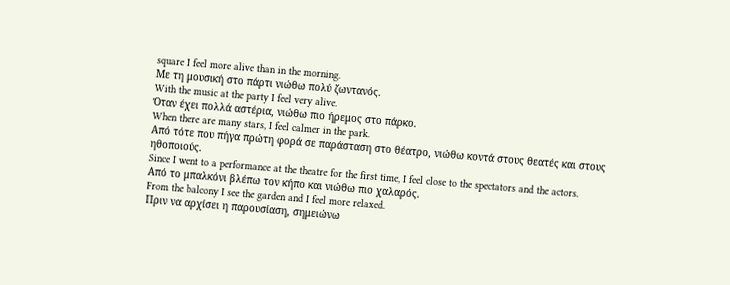square I feel more alive than in the morning.
Με τη μουσική στο πάρτι νιώθω πολύ ζωντανός.
With the music at the party I feel very alive.
Όταν έχει πολλά αστέρια, νιώθω πιο ήρεμος στο πάρκο.
When there are many stars, I feel calmer in the park.
Από τότε που πήγα πρώτη φορά σε παράσταση στο θέατρο, νιώθω κοντά στους θεατές και στους ηθοποιούς.
Since I went to a performance at the theatre for the first time, I feel close to the spectators and the actors.
Από το μπαλκόνι βλέπω τον κήπο και νιώθω πιο χαλαρός.
From the balcony I see the garden and I feel more relaxed.
Πριν να αρχίσει η παρουσίαση, σημειώνω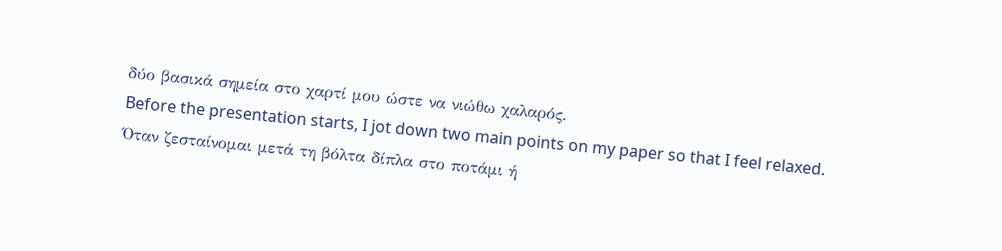δύο βασικά σημεία στο χαρτί μου ώστε να νιώθω χαλαρός.
Before the presentation starts, I jot down two main points on my paper so that I feel relaxed.
Όταν ζεσταίνομαι μετά τη βόλτα δίπλα στο ποτάμι ή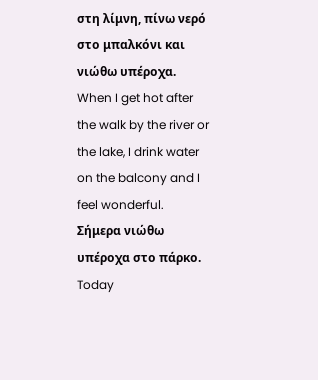στη λίμνη, πίνω νερό στο μπαλκόνι και νιώθω υπέροχα.
When I get hot after the walk by the river or the lake, I drink water on the balcony and I feel wonderful.
Σήμερα νιώθω υπέροχα στο πάρκο.
Today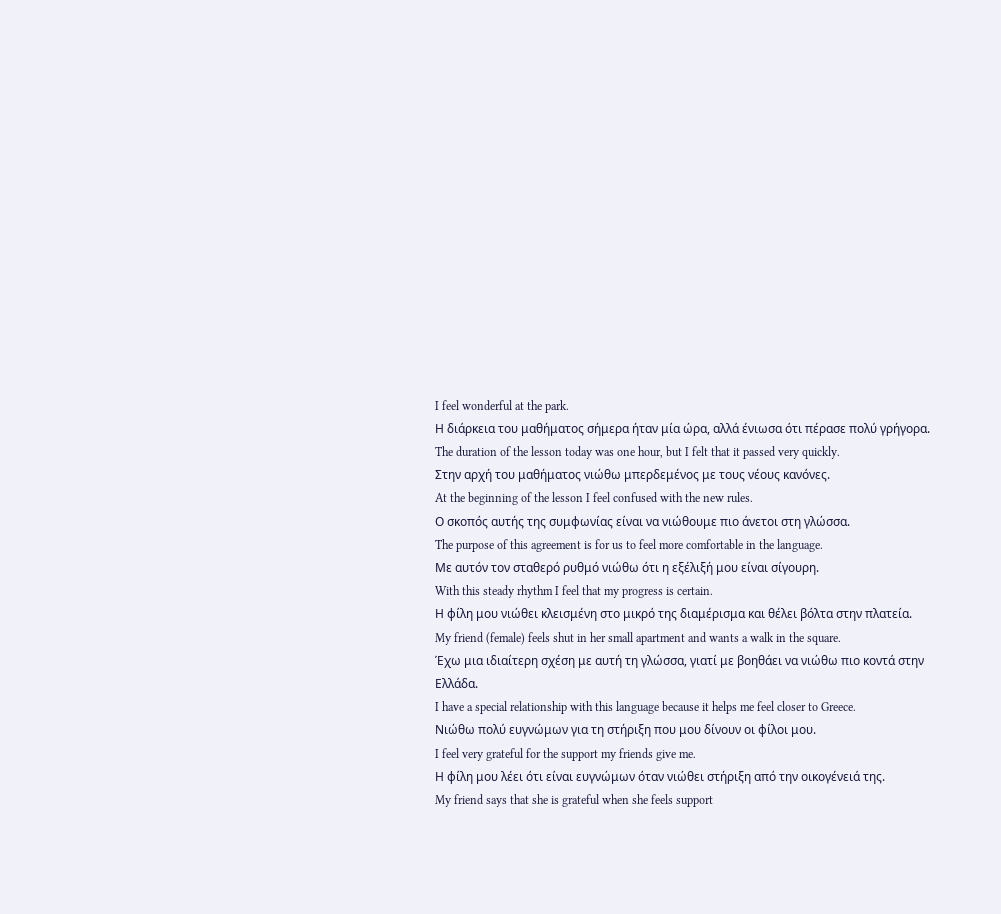I feel wonderful at the park.
Η διάρκεια του μαθήματος σήμερα ήταν μία ώρα, αλλά ένιωσα ότι πέρασε πολύ γρήγορα.
The duration of the lesson today was one hour, but I felt that it passed very quickly.
Στην αρχή του μαθήματος νιώθω μπερδεμένος με τους νέους κανόνες.
At the beginning of the lesson I feel confused with the new rules.
Ο σκοπός αυτής της συμφωνίας είναι να νιώθουμε πιο άνετοι στη γλώσσα.
The purpose of this agreement is for us to feel more comfortable in the language.
Με αυτόν τον σταθερό ρυθμό νιώθω ότι η εξέλιξή μου είναι σίγουρη.
With this steady rhythm I feel that my progress is certain.
Η φίλη μου νιώθει κλεισμένη στο μικρό της διαμέρισμα και θέλει βόλτα στην πλατεία.
My friend (female) feels shut in her small apartment and wants a walk in the square.
Έχω μια ιδιαίτερη σχέση με αυτή τη γλώσσα, γιατί με βοηθάει να νιώθω πιο κοντά στην Ελλάδα.
I have a special relationship with this language because it helps me feel closer to Greece.
Νιώθω πολύ ευγνώμων για τη στήριξη που μου δίνουν οι φίλοι μου.
I feel very grateful for the support my friends give me.
Η φίλη μου λέει ότι είναι ευγνώμων όταν νιώθει στήριξη από την οικογένειά της.
My friend says that she is grateful when she feels support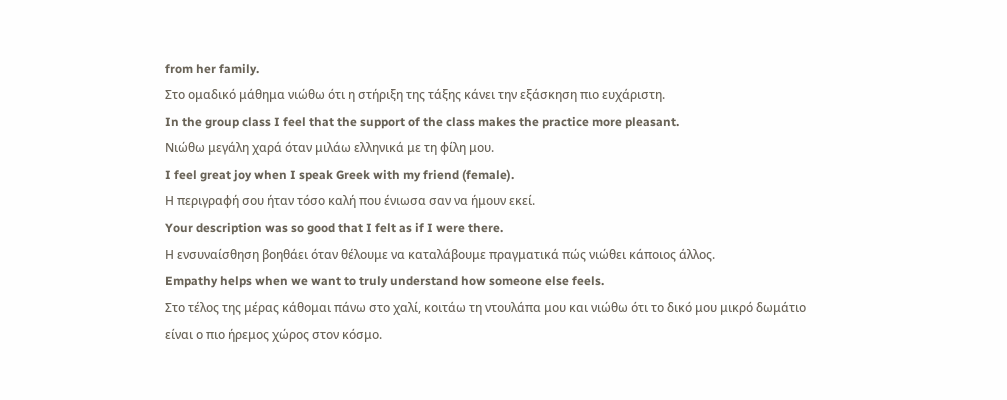from her family.
Στο ομαδικό μάθημα νιώθω ότι η στήριξη της τάξης κάνει την εξάσκηση πιο ευχάριστη.
In the group class I feel that the support of the class makes the practice more pleasant.
Νιώθω μεγάλη χαρά όταν μιλάω ελληνικά με τη φίλη μου.
I feel great joy when I speak Greek with my friend (female).
Η περιγραφή σου ήταν τόσο καλή που ένιωσα σαν να ήμουν εκεί.
Your description was so good that I felt as if I were there.
Η ενσυναίσθηση βοηθάει όταν θέλουμε να καταλάβουμε πραγματικά πώς νιώθει κάποιος άλλος.
Empathy helps when we want to truly understand how someone else feels.
Στο τέλος της μέρας κάθομαι πάνω στο χαλί, κοιτάω τη ντουλάπα μου και νιώθω ότι το δικό μου μικρό δωμάτιο είναι ο πιο ήρεμος χώρος στον κόσμο.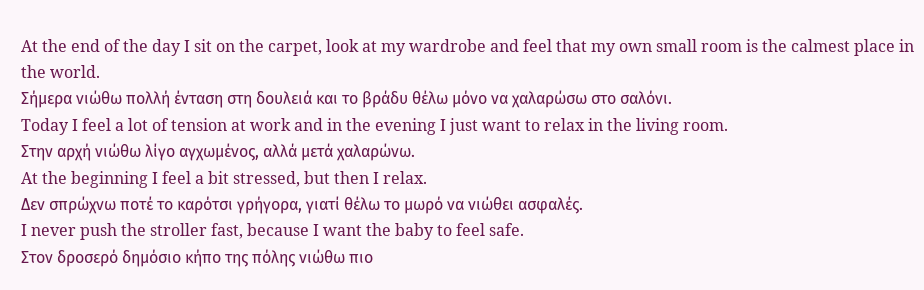At the end of the day I sit on the carpet, look at my wardrobe and feel that my own small room is the calmest place in the world.
Σήμερα νιώθω πολλή ένταση στη δουλειά και το βράδυ θέλω μόνο να χαλαρώσω στο σαλόνι.
Today I feel a lot of tension at work and in the evening I just want to relax in the living room.
Στην αρχή νιώθω λίγο αγχωμένος, αλλά μετά χαλαρώνω.
At the beginning I feel a bit stressed, but then I relax.
Δεν σπρώχνω ποτέ το καρότσι γρήγορα, γιατί θέλω το μωρό να νιώθει ασφαλές.
I never push the stroller fast, because I want the baby to feel safe.
Στον δροσερό δημόσιο κήπο της πόλης νιώθω πιο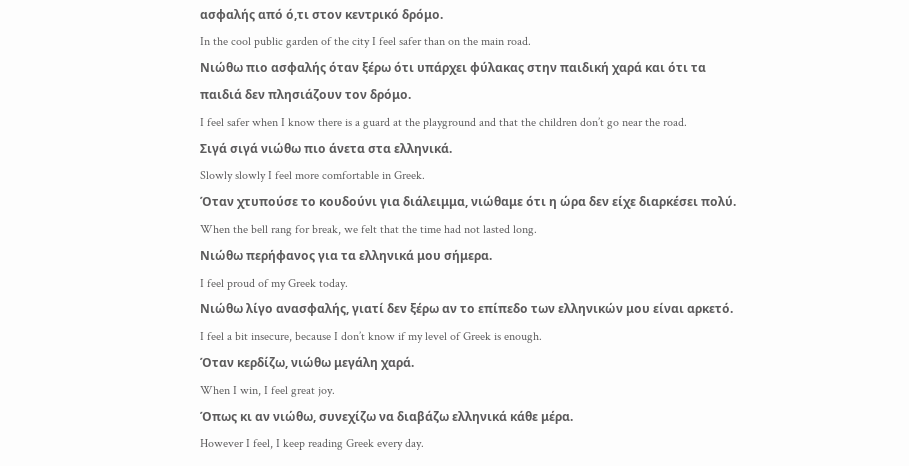ασφαλής από ό,τι στον κεντρικό δρόμο.
In the cool public garden of the city I feel safer than on the main road.
Νιώθω πιο ασφαλής όταν ξέρω ότι υπάρχει φύλακας στην παιδική χαρά και ότι τα παιδιά δεν πλησιάζουν τον δρόμο.
I feel safer when I know there is a guard at the playground and that the children don’t go near the road.
Σιγά σιγά νιώθω πιο άνετα στα ελληνικά.
Slowly slowly I feel more comfortable in Greek.
Όταν χτυπούσε το κουδούνι για διάλειμμα, νιώθαμε ότι η ώρα δεν είχε διαρκέσει πολύ.
When the bell rang for break, we felt that the time had not lasted long.
Νιώθω περήφανος για τα ελληνικά μου σήμερα.
I feel proud of my Greek today.
Νιώθω λίγο ανασφαλής, γιατί δεν ξέρω αν το επίπεδο των ελληνικών μου είναι αρκετό.
I feel a bit insecure, because I don’t know if my level of Greek is enough.
Όταν κερδίζω, νιώθω μεγάλη χαρά.
When I win, I feel great joy.
Όπως κι αν νιώθω, συνεχίζω να διαβάζω ελληνικά κάθε μέρα.
However I feel, I keep reading Greek every day.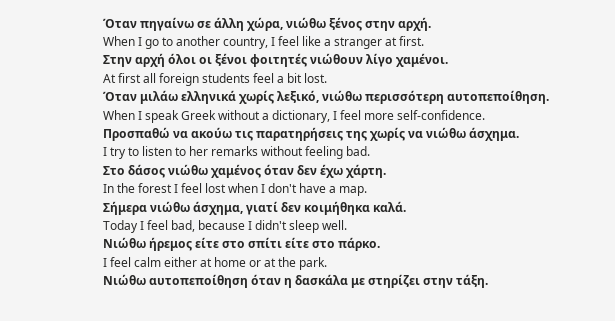Όταν πηγαίνω σε άλλη χώρα, νιώθω ξένος στην αρχή.
When I go to another country, I feel like a stranger at first.
Στην αρχή όλοι οι ξένοι φοιτητές νιώθουν λίγο χαμένοι.
At first all foreign students feel a bit lost.
Όταν μιλάω ελληνικά χωρίς λεξικό, νιώθω περισσότερη αυτοπεποίθηση.
When I speak Greek without a dictionary, I feel more self-confidence.
Προσπαθώ να ακούω τις παρατηρήσεις της χωρίς να νιώθω άσχημα.
I try to listen to her remarks without feeling bad.
Στο δάσος νιώθω χαμένος όταν δεν έχω χάρτη.
In the forest I feel lost when I don't have a map.
Σήμερα νιώθω άσχημα, γιατί δεν κοιμήθηκα καλά.
Today I feel bad, because I didn't sleep well.
Νιώθω ήρεμος είτε στο σπίτι είτε στο πάρκο.
I feel calm either at home or at the park.
Νιώθω αυτοπεποίθηση όταν η δασκάλα με στηρίζει στην τάξη.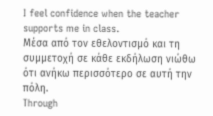I feel confidence when the teacher supports me in class.
Μέσα από τον εθελοντισμό και τη συμμετοχή σε κάθε εκδήλωση νιώθω ότι ανήκω περισσότερο σε αυτή την πόλη.
Through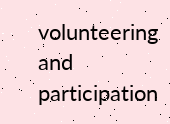volunteering and participation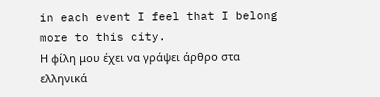in each event I feel that I belong more to this city.
Η φίλη μου έχει να γράψει άρθρο στα ελληνικά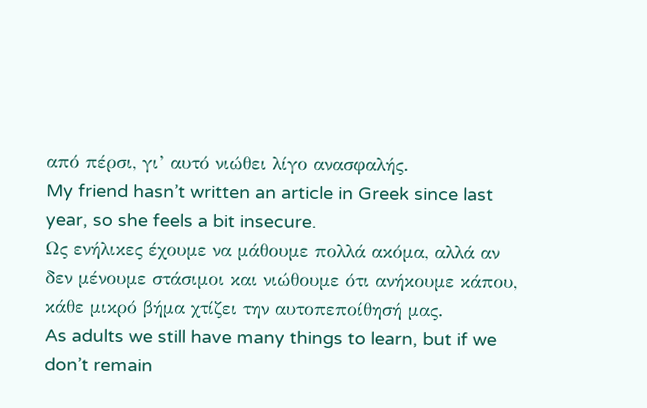από πέρσι, γι’ αυτό νιώθει λίγο ανασφαλής.
My friend hasn’t written an article in Greek since last year, so she feels a bit insecure.
Ως ενήλικες έχουμε να μάθουμε πολλά ακόμα, αλλά αν δεν μένουμε στάσιμοι και νιώθουμε ότι ανήκουμε κάπου, κάθε μικρό βήμα χτίζει την αυτοπεποίθησή μας.
As adults we still have many things to learn, but if we don’t remain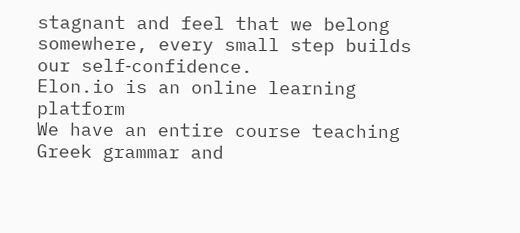stagnant and feel that we belong somewhere, every small step builds our self‑confidence.
Elon.io is an online learning platform
We have an entire course teaching Greek grammar and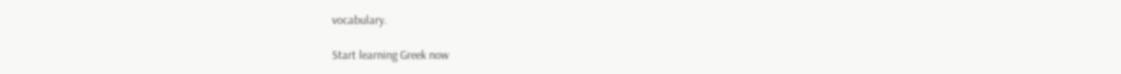vocabulary.

Start learning Greek now